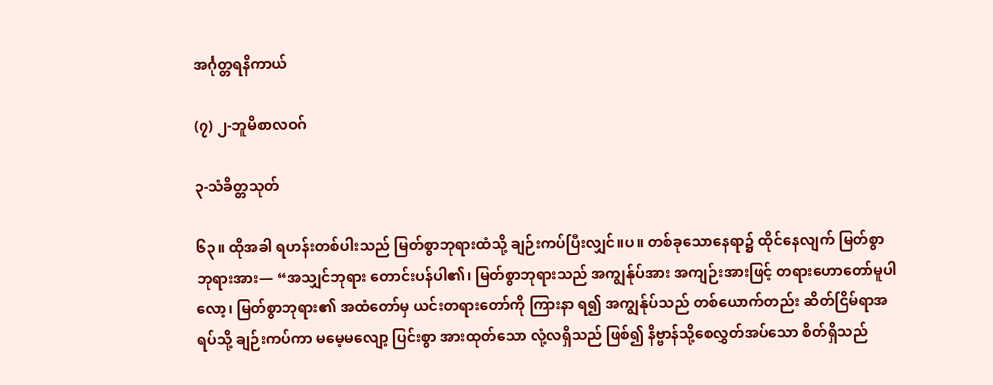အင်္ဂုတ္တရနိကာယ်

(၇) ၂-ဘူမိစာလဝဂ်

၃-သံခိတ္တသုတ်

၆၃။ ထိုအခါ ရဟန်းတစ်ပါးသည် မြတ်စွာဘုရားထံသို့ ချဉ်းကပ်ပြီးလျှင်။ပ။ တစ်ခုသောနေရာ၌ ထိုင်နေလျက် မြတ်စွာဘုရားအား— “အသျှင်ဘုရား တောင်းပန်ပါ၏၊ မြတ်စွာဘုရားသည် အကျွန်ုပ်အား အကျဉ်းအားဖြင့် တရားဟောတော်မူပါလော့၊ မြတ်စွာဘုရား၏ အထံတော်မှ ယင်းတရားတော်ကို ကြားနာ ရ၍ အကျွန်ုပ်သည် တစ်ယောက်တည်း ဆိတ်ငြိမ်ရာအရပ်သို့ ချဉ်းကပ်ကာ မမေ့မလျော့ ပြင်းစွာ အားထုတ်သော လုံ့လရှိသည် ဖြစ်၍ နိဗ္ဗာန်သို့စေလွှတ်အပ်သော စိတ်ရှိသည်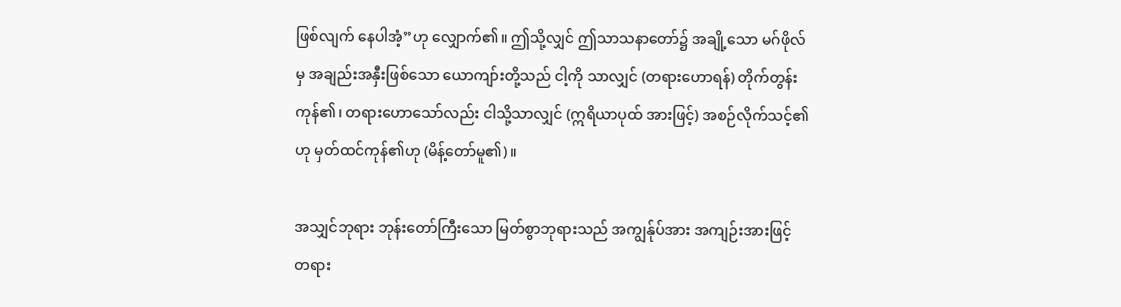ဖြစ်လျက် နေပါအံ့”ဟု လျှောက်၏။ ဤသို့လျှင် ဤသာသနာတော်၌ အချို့သော မဂ်ဖိုလ်မှ အချည်းအနှီးဖြစ်သော ယောကျာ်းတို့သည် ငါ့ကို သာလျှင် (တရားဟောရန်) တိုက်တွန်းကုန်၏၊ တရားဟောသော်လည်း ငါသို့သာလျှင် (ဣရိယာပုထ် အားဖြင့်) အစဉ်လိုက်သင့်၏ဟု မှတ်ထင်ကုန်၏ဟု (မိန့်တော်မူ၏)။

အသျှင်ဘုရား ဘုန်းတော်ကြီးသော မြတ်စွာဘုရားသည် အကျွန်ုပ်အား အကျဉ်းအားဖြင့် တရား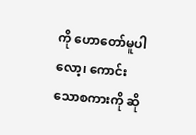ကို ဟောတော်မူပါလော့၊ ကောင်းသောစကားကို ဆို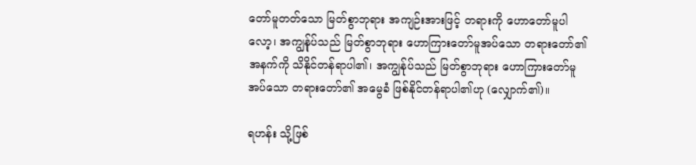တော်မူတတ်သော မြတ်စွာဘုရား အကျဉ်းအားဖြင့် တရားကို ဟောတော်မူပါလော့၊ အကျွန်ုပ်သည် မြတ်စွာဘုရား ဟောကြားတော်မူအပ်သော တရားတော်၏ အနက်ကို သိနိုင်တန်ရာပါ၏၊ အကျွန်ုပ်သည် မြတ်စွာဘုရား ဟောကြားတော်မူအပ်သော တရားတော်၏ အမွေခံ ဖြစ်နိုင်တန်ရာပါ၏ဟု (လျှောက်၏)။

ရဟန်း သို့ဖြစ်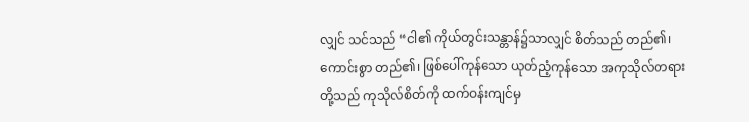လျှင် သင်သည် “ငါ၏ ကိုယ်တွင်းသန္တာန်၌သာလျှင် စိတ်သည် တည်၏၊ ကောင်းစွာ တည်၏၊ ဖြစ်ပေါ်ကုန်သော ယုတ်ညံ့ကုန်သော အကုသိုလ်တရားတို့သည် ကုသိုလ်စိတ်ကို ထက်ဝန်းကျင်မှ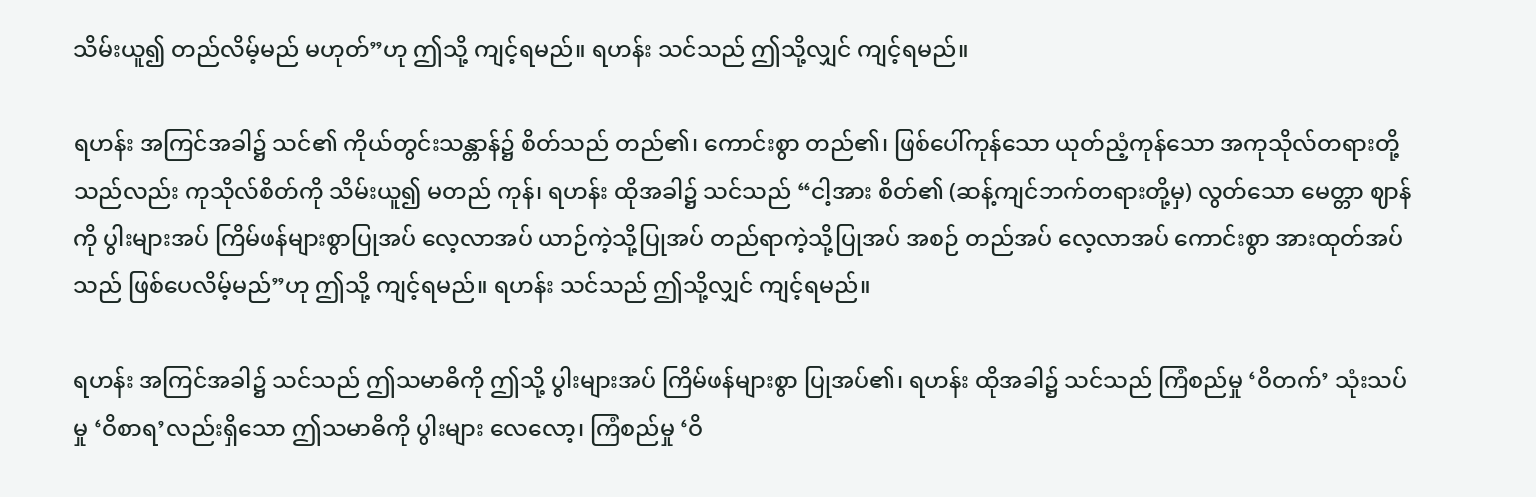သိမ်းယူ၍ တည်လိမ့်မည် မဟုတ်”ဟု ဤသို့ ကျင့်ရမည်။ ရဟန်း သင်သည် ဤသို့လျှင် ကျင့်ရမည်။

ရဟန်း အကြင်အခါ၌ သင်၏ ကိုယ်တွင်းသန္တာန်၌ စိတ်သည် တည်၏၊ ကောင်းစွာ တည်၏၊ ဖြစ်ပေါ်ကုန်သော ယုတ်ညံ့ကုန်သော အကုသိုလ်တရားတို့သည်လည်း ကုသိုလ်စိတ်ကို သိမ်းယူ၍ မတည် ကုန်၊ ရဟန်း ထိုအခါ၌ သင်သည် “ငါ့အား စိတ်၏ (ဆန့်ကျင်ဘက်တရားတို့မှ) လွတ်သော မေတ္တာ ဈာန်ကို ပွါးများအပ် ကြိမ်ဖန်များစွာပြုအပ် လေ့လာအပ် ယာဉ်ကဲ့သို့ပြုအပ် တည်ရာကဲ့သို့ပြုအပ် အစဉ် တည်အပ် လေ့လာအပ် ကောင်းစွာ အားထုတ်အပ်သည် ဖြစ်ပေလိမ့်မည်”ဟု ဤသို့ ကျင့်ရမည်။ ရဟန်း သင်သည် ဤသို့လျှင် ကျင့်ရမည်။

ရဟန်း အကြင်အခါ၌ သင်သည် ဤသမာဓိကို ဤသို့ ပွါးများအပ် ကြိမ်ဖန်များစွာ ပြုအပ်၏၊ ရဟန်း ထိုအခါ၌ သင်သည် ကြံစည်မှု ‘ဝိတက်’ သုံးသပ်မှု ‘ဝိစာရ’လည်းရှိသော ဤသမာဓိကို ပွါးများ လေလော့၊ ကြံစည်မှု ‘ဝိ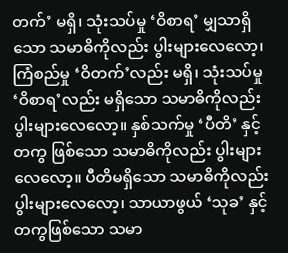တက်’ မရှိ၊ သုံးသပ်မှု ‘ဝိစာရ’ မျှသာရှိသော သမာဓိကိုလည်း ပွါးများလေလော့၊ ကြံစည်မှု ‘ဝိတက်’လည်း မရှိ၊ သုံးသပ်မှု ‘ဝိစာရ’လည်း မရှိသော သမာဓိကိုလည်း ပွါးများလေလော့။ နှစ်သက်မှု ‘ပီတိ’ နှင့်တကွ ဖြစ်သော သမာဓိကိုလည်း ပွါးများလေလော့။ ပီတိမရှိသော သမာဓိကိုလည်း ပွါးများလေလော့၊ သာယာဖွယ် ‘သုခ’ နှင့် တကွဖြစ်သော သမာ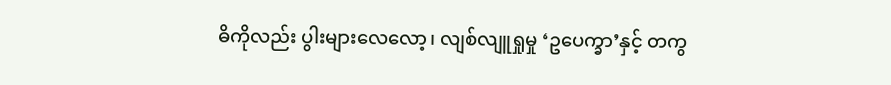ဓိကိုလည်း ပွါးများလေလော့၊ လျစ်လျူရှုမှု ‘ဥပေက္ခာ’နှင့် တကွ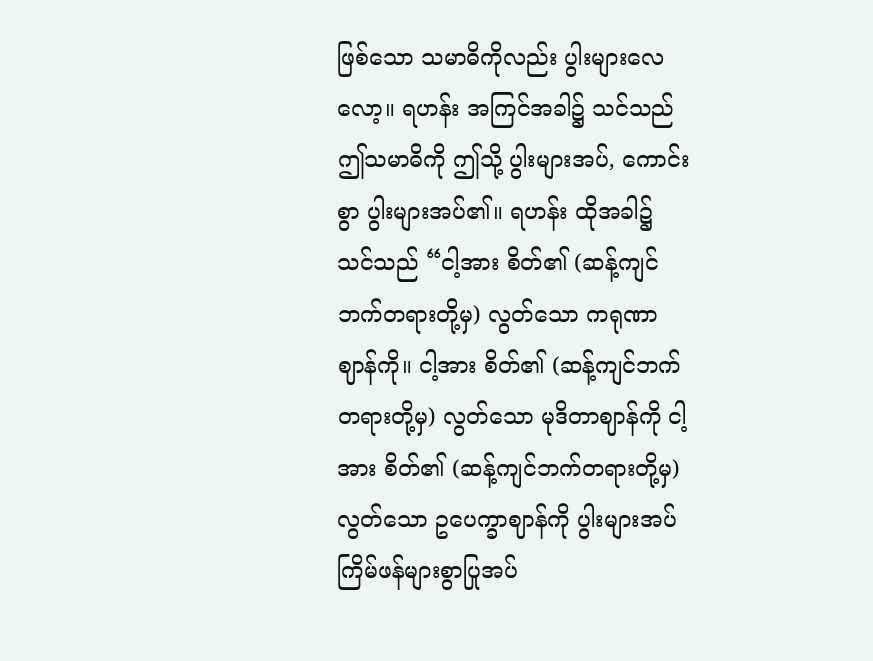ဖြစ်သော သမာဓိကိုလည်း ပွါးများလေလော့။ ရဟန်း အကြင်အခါ၌ သင်သည် ဤသမာဓိကို ဤသို့ ပွါးများအပ်, ကောင်းစွာ ပွါးများအပ်၏။ ရဟန်း ထိုအခါ၌ သင်သည် “ငါ့အား စိတ်၏ (ဆန့်ကျင်ဘက်တရားတို့မှ) လွတ်သော ကရုဏာဈာန်ကို။ ငါ့အား စိတ်၏ (ဆန့်ကျင်ဘက် တရားတို့မှ) လွတ်သော မုဒိတာဈာန်ကို ငါ့အား စိတ်၏ (ဆန့်ကျင်ဘက်တရားတို့မှ) လွတ်သော ဥပေက္ခာဈာန်ကို ပွါးများအပ် ကြိမ်ဖန်များစွာပြုအပ်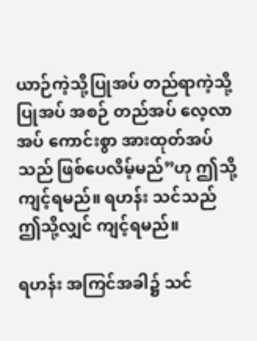ယာဉ်ကဲ့သို့ပြုအပ် တည်ရာကဲ့သို့ပြုအပ် အစဉ် တည်အပ် လေ့လာအပ် ကောင်းစွာ အားထုတ်အပ်သည် ဖြစ်ပေလိမ့်မည်”ဟု ဤသို့ ကျင့်ရမည်။ ရဟန်း သင်သည် ဤသို့လျှင် ကျင့်ရမည်။

ရဟန်း အကြင်အခါ၌ သင်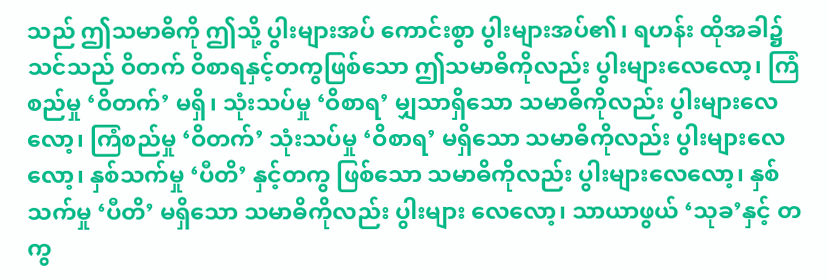သည် ဤသမာဓိကို ဤသို့ ပွါးများအပ် ကောင်းစွာ ပွါးများအပ်၏၊ ရဟန်း ထိုအခါ၌ သင်သည် ဝိတက် ဝိစာရနှင့်တကွဖြစ်သော ဤသမာဓိကိုလည်း ပွါးများလေလော့၊ ကြံစည်မှု ‘ဝိတက်’ မရှိ၊ သုံးသပ်မှု ‘ဝိစာရ’ မျှသာရှိသော သမာဓိကိုလည်း ပွါးများလေလော့၊ ကြံစည်မှု ‘ဝိတက်’ သုံးသပ်မှု ‘ဝိစာရ’ မရှိသော သမာဓိကိုလည်း ပွါးများလေလော့၊ နှစ်သက်မှု ‘ပီတိ’ နှင့်တကွ ဖြစ်သော သမာဓိကိုလည်း ပွါးများလေလော့၊ နှစ်သက်မှု ‘ပီတိ’ မရှိသော သမာဓိကိုလည်း ပွါးများ လေလော့၊ သာယာဖွယ် ‘သုခ’နှင့် တကွ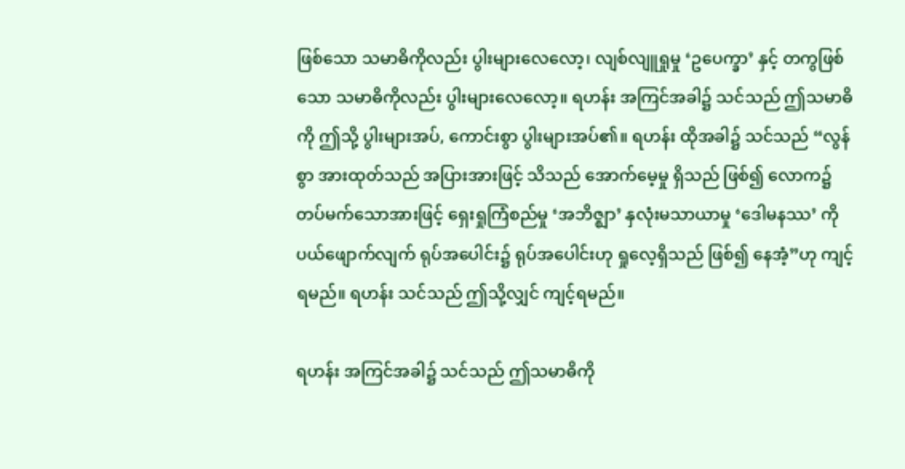ဖြစ်သော သမာဓိကိုလည်း ပွါးများလေလော့၊ လျစ်လျူရှုမှု ‘ဥပေက္ခာ’ နှင့် တကွဖြစ်သော သမာဓိကိုလည်း ပွါးများလေလော့။ ရဟန်း အကြင်အခါ၌ သင်သည် ဤသမာဓိကို ဤသို့ ပွါးများအပ်, ကောင်းစွာ ပွါးများအပ်၏။ ရဟန်း ထိုအခါ၌ သင်သည် “လွန်စွာ အားထုတ်သည် အပြားအားဖြင့် သိသည် အောက်မေ့မှု ရှိသည် ဖြစ်၍ လောက၌ တပ်မက်သောအားဖြင့် ရှေးရှုကြံစည်မှု ‘အဘိဇ္ဈာ’ နှလုံးမသာယာမှု ‘ဒေါမနဿ’ ကို ပယ်ဖျောက်လျက် ရုပ်အပေါင်း၌ ရုပ်အပေါင်းဟု ရှုလေ့ရှိသည် ဖြစ်၍ နေအံ့”ဟု ကျင့်ရမည်။ ရဟန်း သင်သည် ဤသို့လျှင် ကျင့်ရမည်။

ရဟန်း အကြင်အခါ၌ သင်သည် ဤသမာဓိကို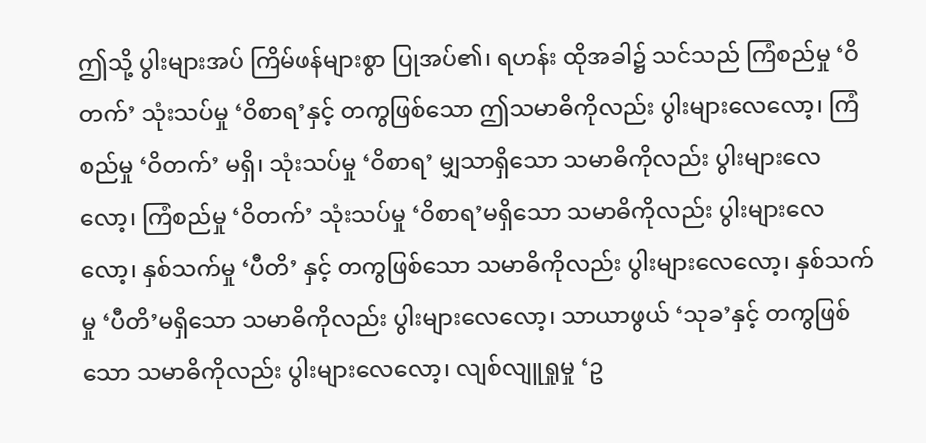ဤသို့ ပွါးများအပ် ကြိမ်ဖန်များစွာ ပြုအပ်၏၊ ရဟန်း ထိုအခါ၌ သင်သည် ကြံစည်မှု ‘ဝိတက်’ သုံးသပ်မှု ‘ဝိစာရ’နှင့် တကွဖြစ်သော ဤသမာဓိကိုလည်း ပွါးများလေလော့၊ ကြံစည်မှု ‘ဝိတက်’ မရှိ၊ သုံးသပ်မှု ‘ဝိစာရ’ မျှသာရှိသော သမာဓိကိုလည်း ပွါးများလေ လော့၊ ကြံစည်မှု ‘ဝိတက်’ သုံးသပ်မှု ‘ဝိစာရ’မရှိသော သမာဓိကိုလည်း ပွါးများလေလော့၊ နှစ်သက်မှု ‘ပီတိ’ နှင့် တကွဖြစ်သော သမာဓိကိုလည်း ပွါးများလေလော့၊ နှစ်သက်မှု ‘ပီတိ’မရှိသော သမာဓိကိုလည်း ပွါးများလေလော့၊ သာယာဖွယ် ‘သုခ’နှင့် တကွဖြစ်သော သမာဓိကိုလည်း ပွါးများလေလော့၊ လျစ်လျူရှုမှု ‘ဥ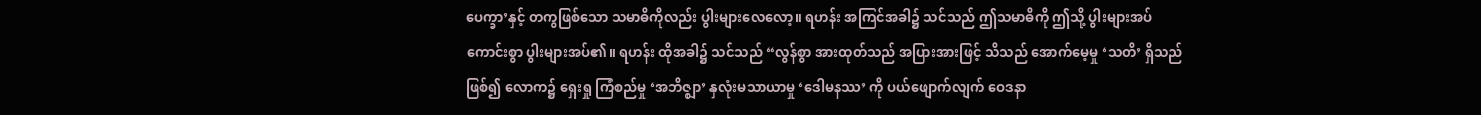ပေက္ခာ’နှင့် တကွဖြစ်သော သမာဓိကိုလည်း ပွါးများလေလော့။ ရဟန်း အကြင်အခါ၌ သင်သည် ဤသမာဓိကို ဤသို့ ပွါးများအပ် ကောင်းစွာ ပွါးများအပ်၏။ ရဟန်း ထိုအခါ၌ သင်သည် “လွန်စွာ အားထုတ်သည် အပြားအားဖြင့် သိသည် အောက်မေ့မှု ‘သတိ’ ရှိသည် ဖြစ်၍ လောက၌ ရှေးရှု ကြံစည်မှု ‘အဘိဇ္ဈာ’ နှလုံးမသာယာမှု ‘ဒေါမနဿ’ ကို ပယ်ဖျောက်လျက် ဝေဒနာ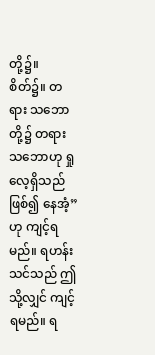တို့၌။ စိတ်၌။ တရား သဘောတို့၌ တရားသဘောဟု ရှုလေ့ရှိသည် ဖြစ်၍ နေအံ့”ဟု ကျင့်ရမည်။ ရဟန်း သင်သည် ဤသို့လျှင် ကျင့်ရမည်။ ရ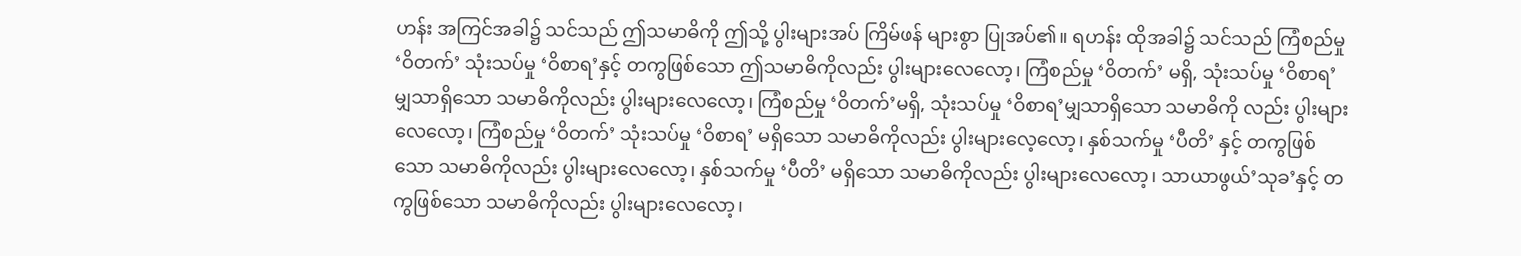ဟန်း အကြင်အခါ၌ သင်သည် ဤသမာဓိကို ဤသို့ ပွါးများအပ် ကြိမ်ဖန် များစွာ ပြုအပ်၏။ ရဟန်း ထိုအခါ၌ သင်သည် ကြံစည်မှု ‘ဝိတက်’ သုံးသပ်မှု ‘ဝိစာရ’နှင့် တကွဖြစ်သော ဤသမာဓိကိုလည်း ပွါးများလေလော့၊ ကြံစည်မှု ‘ဝိတက်’ မရှိ, သုံးသပ်မှု ‘ဝိစာရ’ မျှသာရှိသော သမာဓိကိုလည်း ပွါးများလေလော့၊ ကြံစည်မှု ‘ဝိတက်’မရှိ, သုံးသပ်မှု ‘ဝိစာရ’မျှသာရှိသော သမာဓိကို လည်း ပွါးများလေလော့၊ ကြံစည်မှု ‘ဝိတက်’ သုံးသပ်မှု ‘ဝိစာရ’ မရှိသော သမာဓိကိုလည်း ပွါးများလေ့လော့၊ နှစ်သက်မှု ‘ပီတိ’ နှင့် တကွဖြစ်သော သမာဓိကိုလည်း ပွါးများလေလော့၊ နှစ်သက်မှု ‘ပီတိ’ မရှိသော သမာဓိကိုလည်း ပွါးများလေလော့၊ သာယာဖွယ်’သုခ’နှင့် တကွဖြစ်သော သမာဓိကိုလည်း ပွါးများလေလော့၊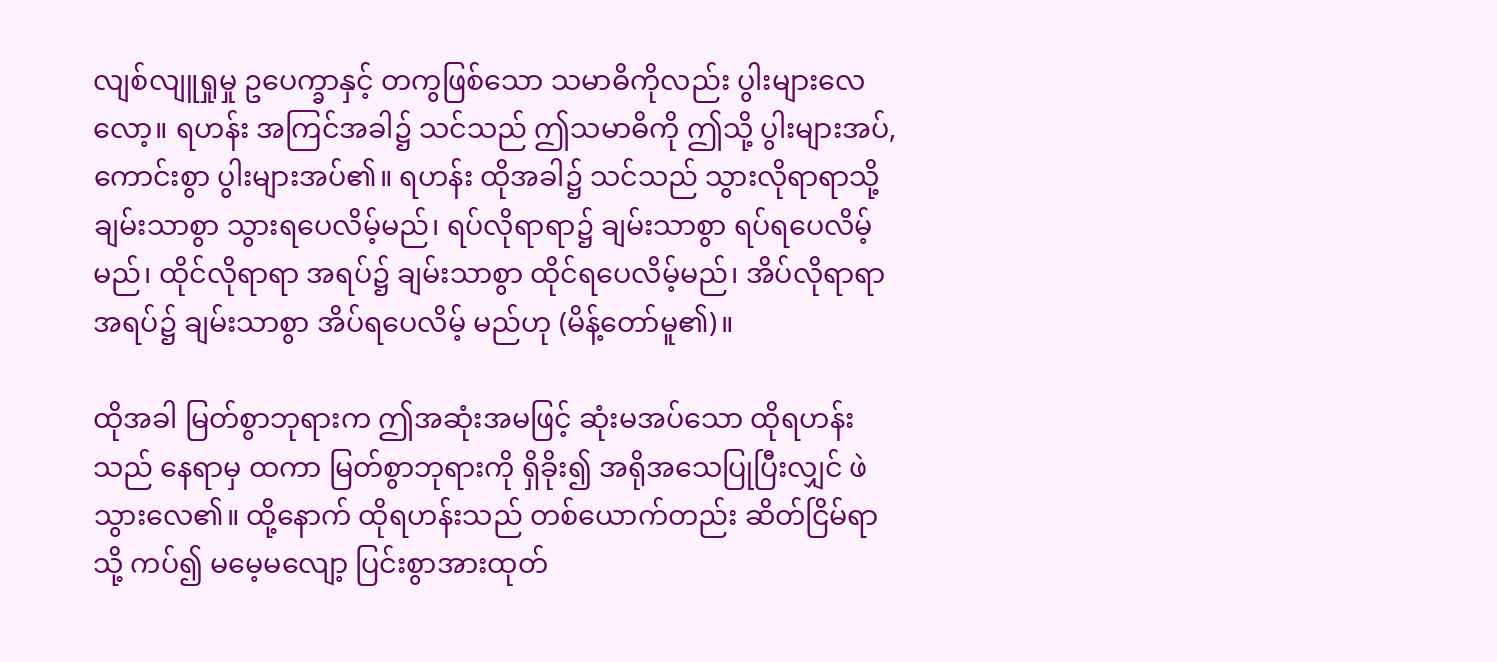လျစ်လျူရှုမှု ဥပေက္ခာနှင့် တကွဖြစ်သော သမာဓိကိုလည်း ပွါးများလေလော့။ ရဟန်း အကြင်အခါ၌ သင်သည် ဤသမာဓိကို ဤသို့ ပွါးများအပ်, ကောင်းစွာ ပွါးများအပ်၏။ ရဟန်း ထိုအခါ၌ သင်သည် သွားလိုရာရာသို့ ချမ်းသာစွာ သွားရပေလိမ့်မည်၊ ရပ်လိုရာရာ၌ ချမ်းသာစွာ ရပ်ရပေလိမ့်မည်၊ ထိုင်လိုရာရာ အရပ်၌ ချမ်းသာစွာ ထိုင်ရပေလိမ့်မည်၊ အိပ်လိုရာရာ အရပ်၌ ချမ်းသာစွာ အိပ်ရပေလိမ့် မည်ဟု (မိန့်တော်မူ၏)။

ထိုအခါ မြတ်စွာဘုရားက ဤအဆုံးအမဖြင့် ဆုံးမအပ်သော ထိုရဟန်းသည် နေရာမှ ထကာ မြတ်စွာဘုရားကို ရှိခိုး၍ အရိုအသေပြုပြီးလျှင် ဖဲသွားလေ၏။ ထို့နောက် ထိုရဟန်းသည် တစ်ယောက်တည်း ဆိတ်ငြိမ်ရာသို့ ကပ်၍ မမေ့မလျော့ ပြင်းစွာအားထုတ်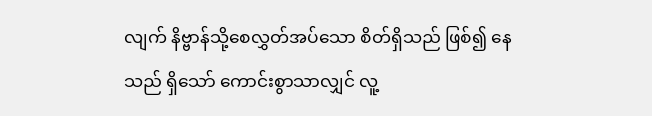လျက် နိဗ္ဗာန်သို့စေလွှတ်အပ်သော စိတ်ရှိသည် ဖြစ်၍ နေသည် ရှိသော် ကောင်းစွာသာလျှင် လူ့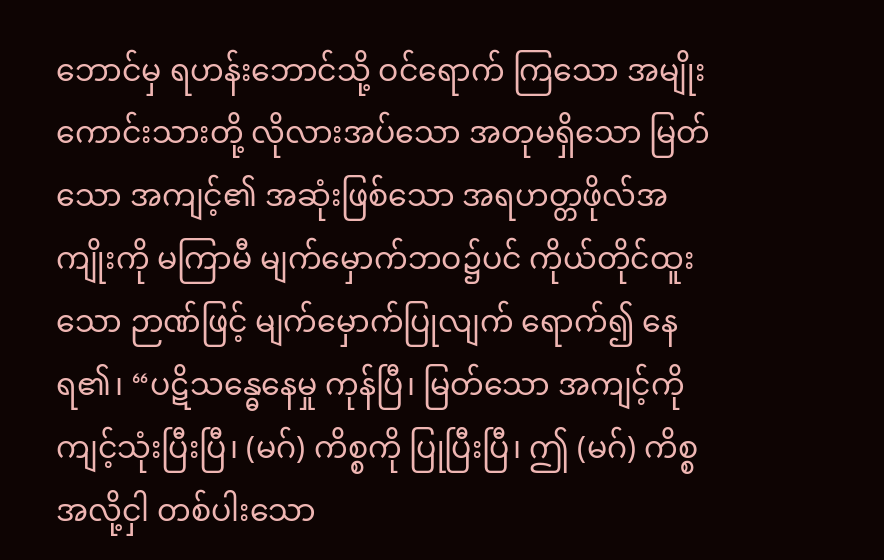ဘောင်မှ ရဟန်းဘောင်သို့ ဝင်ရောက် ကြသော အမျိုးကောင်းသားတို့ လိုလားအပ်သော အတုမရှိသော မြတ်သော အကျင့်၏ အဆုံးဖြစ်သော အရဟတ္တဖိုလ်အကျိုးကို မကြာမီ မျက်မှောက်ဘဝ၌ပင် ကိုယ်တိုင်ထူးသော ဉာဏ်ဖြင့် မျက်မှောက်ပြုလျက် ရောက်၍ နေရ၏၊ “ပဋိသန္ဓေနေမှု ကုန်ပြီ၊ မြတ်သော အကျင့်ကို ကျင့်သုံးပြီးပြီ၊ (မဂ်) ကိစ္စကို ပြုပြီးပြီ၊ ဤ (မဂ်) ကိစ္စအလို့ငှါ တစ်ပါးသော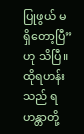ပြုဖွယ် မရှိတော့ပြီ”ဟု သိပြီ။ ထိုရဟန်းသည် ရဟန္တာတို့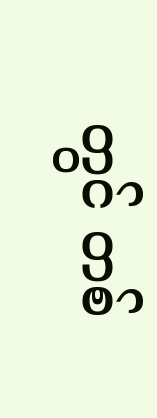တွင် တစ်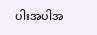ပါးအပါအ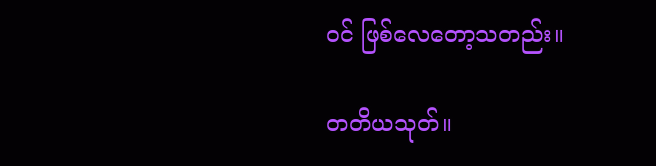ဝင် ဖြစ်လေတော့သတည်း။

တတိယသုတ်။